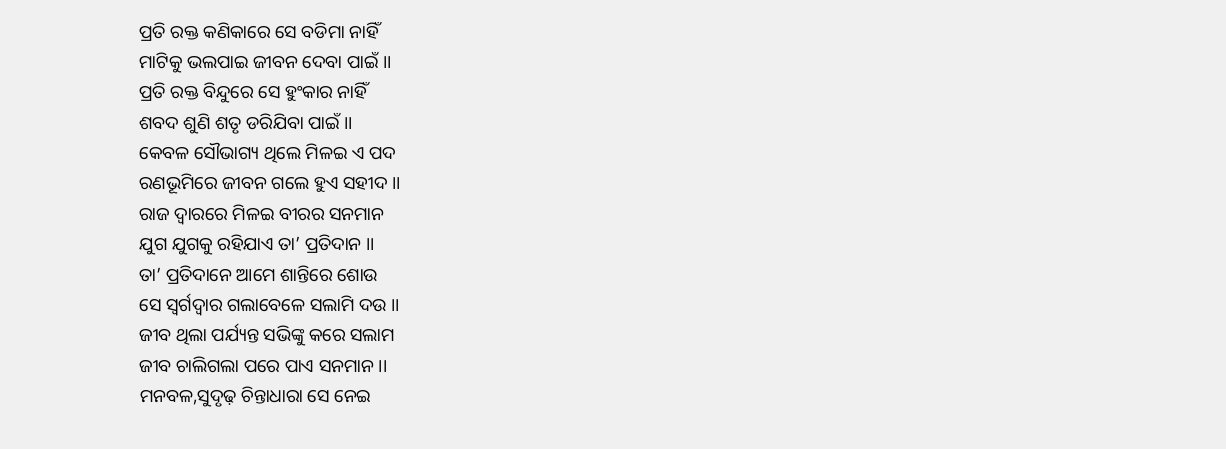ପ୍ରତି ରକ୍ତ କଣିକାରେ ସେ ବଡିମା ନାହିଁ
ମାଟିକୁ ଭଲପାଇ ଜୀବନ ଦେବା ପାଇଁ ।।
ପ୍ରତି ରକ୍ତ ବିନ୍ଦୁରେ ସେ ହୁଂକାର ନାହିଁ
ଶବଦ ଶୁଣି ଶତୃ ଡରିଯିବା ପାଇଁ ।।
କେବଳ ସୌଭାଗ୍ୟ ଥିଲେ ମିଳଇ ଏ ପଦ
ରଣଭୂମିରେ ଜୀବନ ଗଲେ ହୁଏ ସହୀଦ ।।
ରାଜ ଦ୍ୱାରରେ ମିଳଇ ବୀରର ସନମାନ
ଯୁଗ ଯୁଗକୁ ରହିଯାଏ ତା’ ପ୍ରତିଦାନ ।।
ତା’ ପ୍ରତିଦାନେ ଆମେ ଶାନ୍ତିରେ ଶୋଉ
ସେ ସ୍ୱର୍ଗଦ୍ୱାର ଗଲାବେଳେ ସଲାମି ଦଉ ।।
ଜୀବ ଥିଲା ପର୍ଯ୍ୟନ୍ତ ସଭିଙ୍କୁ କରେ ସଲାମ
ଜୀବ ଚାଲିଗଲା ପରେ ପାଏ ସନମାନ ।।
ମନବଳ,ସୁଦୃଢ଼ ଚିନ୍ତାଧାରା ସେ ନେଇ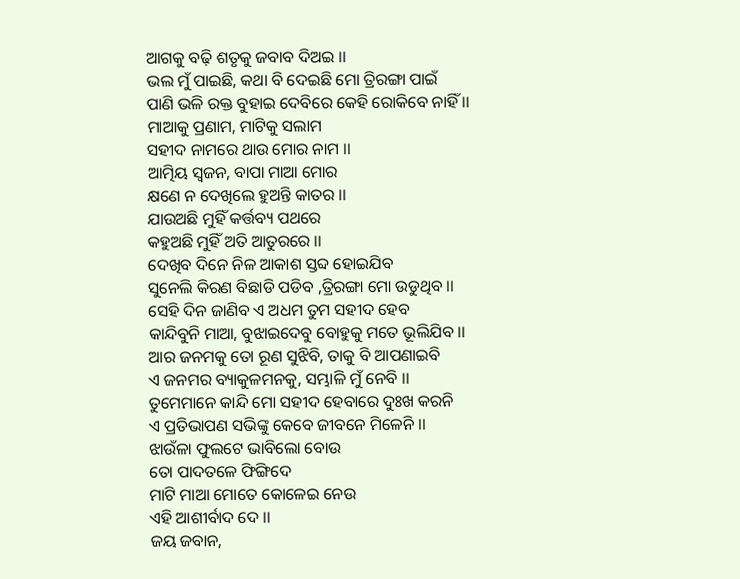ଆଗକୁ ବଢ଼ି ଶତୃକୁ ଜବାବ ଦିଅଇ ।।
ଭଲ ମୁଁ ପାଇଛି, କଥା ବି ଦେଇଛି ମୋ ତ୍ରିରଙ୍ଗା ପାଇଁ
ପାଣି ଭଳି ରକ୍ତ ବୁହାଇ ଦେବିରେ କେହି ରୋକିବେ ନାହିଁ ।।
ମାଆକୁ ପ୍ରଣାମ, ମାଟିକୁ ସଲାମ
ସହୀଦ ନାମରେ ଥାଉ ମୋର ନାମ ।।
ଆତ୍ମିୟ ସ୍ୱଜନ, ବାପା ମାଆ ମୋର
କ୍ଷଣେ ନ ଦେଖିଲେ ହୁଅନ୍ତି କାତର ।।
ଯାଉଅଛି ମୁହିଁ କର୍ତ୍ତବ୍ୟ ପଥରେ
କହୁଅଛି ମୁହିଁ ଅତି ଆତୁରରେ ।।
ଦେଖିବ ଦିନେ ନିଳ ଆକାଶ ସ୍ତବ୍ଦ ହୋଇଯିବ
ସୁନେଲି କିରଣ ବିଛାଡି ପଡିବ ,ତ୍ରିରଙ୍ଗା ମୋ ଉଡୁଥିବ ।।
ସେହି ଦିନ ଜାଣିବ ଏ ଅଧମ ତୁମ ସହୀଦ ହେବ
କାନ୍ଦିବୁନି ମାଆ, ବୁଝାଇଦେବୁ ବୋହୁକୁ ମତେ ଭୂଲିଯିବ ।।
ଆର ଜନମକୁ ତୋ ରୂଣ ସୁଝିବି, ତାକୁ ବି ଆପଣାଇବି
ଏ ଜନମର ବ୍ୟାକୁଳମନକୁ, ସମ୍ଭାଳି ମୁଁ ନେବି ।।
ତୁମେମାନେ କାନ୍ଦି ମୋ ସହୀଦ ହେବାରେ ଦୁଃଖ କରନି
ଏ ପ୍ରତିଭାପଣ ସଭିଙ୍କୁ କେବେ ଜୀବନେ ମିଳେନି ।।
ଝାଉଁଳା ଫୁଲଟେ ଭାବିଲୋ ବୋଉ
ତୋ ପାଦତଳେ ଫିଙ୍ଗିଦେ
ମାଟି ମାଆ ମୋତେ କୋଳେଇ ନେଉ
ଏହି ଆଶୀର୍ବାଦ ଦେ ।।
ଜୟ ଜବାନ,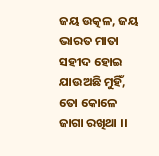ଜୟ ଉତ୍କଳ, ଜୟ ଭାରତ ମାତା
ସହୀଦ ହୋଇ ଯାଉଅଛି ମୁହିଁ, ତୋ କୋଳେ ଜାଗା ରଖିଥା ।।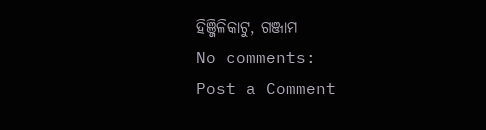ହିଞ୍ଜିଳିକାଟୁ, ଗଞ୍ଜାମ
No comments:
Post a Comment